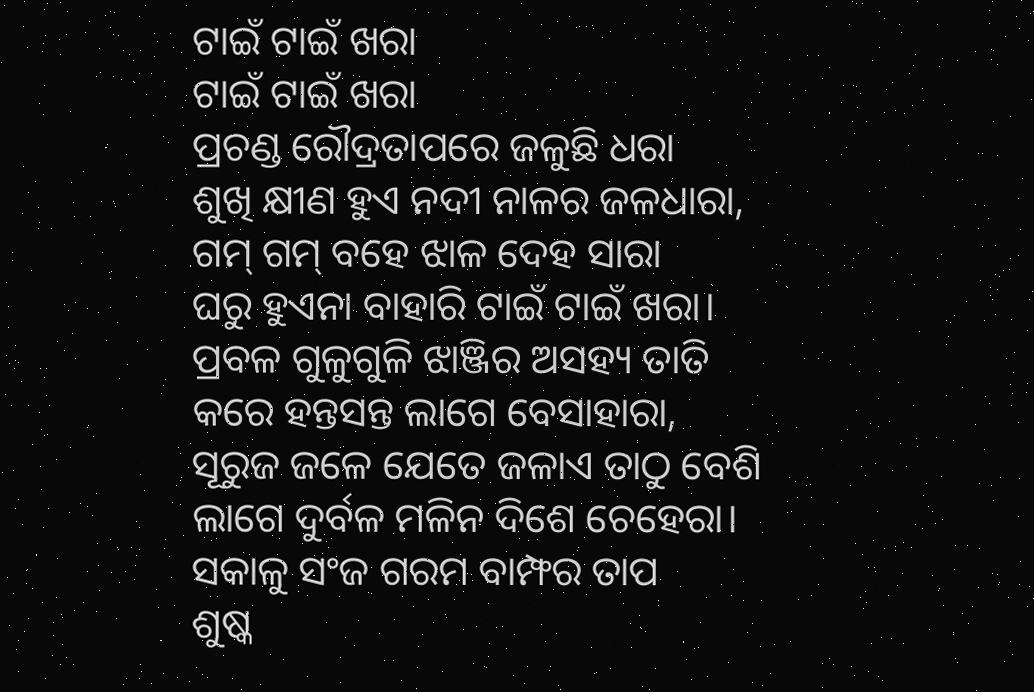ଟାଇଁ ଟାଇଁ ଖରା
ଟାଇଁ ଟାଇଁ ଖରା
ପ୍ରଚଣ୍ଡ ରୌଦ୍ରତାପରେ ଜଳୁଛି ଧରା
ଶୁଖି କ୍ଷୀଣ ହୁଏ ନଦୀ ନାଳର ଜଳଧାରା,
ଗମ୍ ଗମ୍ ବହେ ଝାଳ ଦେହ ସାରା
ଘରୁ ହୁଏନା ବାହାରି ଟାଇଁ ଟାଇଁ ଖରା।
ପ୍ରବଳ ଗୁଳୁଗୁଳି ଝାଞ୍ଜିର ଅସହ୍ୟ ତାତି
କରେ ହନ୍ତସନ୍ତ ଲାଗେ ବେସାହାରା,
ସୂରୁଜ ଜଳେ ଯେତେ ଜଳାଏ ତାଠୁ ବେଶି
ଲାଗେ ଦୁର୍ବଳ ମଳିନ ଦିଶେ ଚେହେରା।
ସକାଳୁ ସଂଜ ଗରମ ବାମ୍ଫର ତାପ
ଶୁଷ୍କ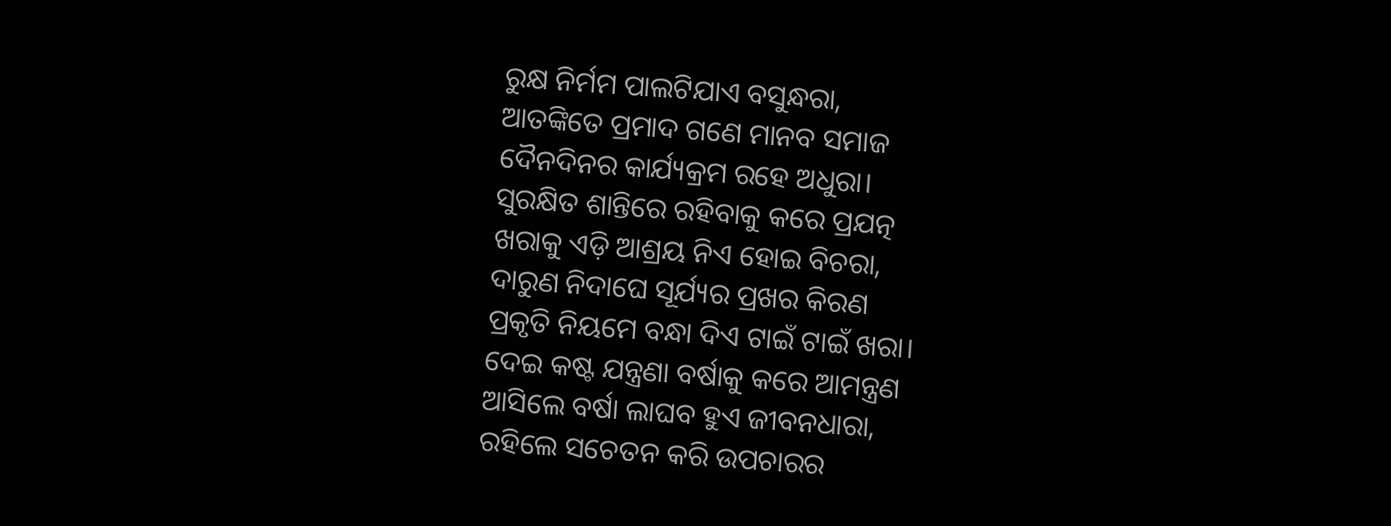ରୁକ୍ଷ ନିର୍ମମ ପାଲଟିଯାଏ ବସୁନ୍ଧରା,
ଆତଙ୍କିତେ ପ୍ରମାଦ ଗଣେ ମାନବ ସମାଜ
ଦୈନଦିନର କାର୍ଯ୍ୟକ୍ରମ ରହେ ଅଧୁରା।
ସୁରକ୍ଷିତ ଶାନ୍ତିରେ ରହିବାକୁ କରେ ପ୍ରଯତ୍ନ
ଖରାକୁ ଏଡ଼ି ଆଶ୍ରୟ ନିଏ ହୋଇ ବିଚରା,
ଦାରୁଣ ନିଦାଘେ ସୂର୍ଯ୍ୟର ପ୍ରଖର କିରଣ
ପ୍ରକୃତି ନିୟମେ ବନ୍ଧା ଦିଏ ଟାଇଁ ଟାଇଁ ଖରା।
ଦେଇ କଷ୍ଟ ଯନ୍ତ୍ରଣା ବର୍ଷାକୁ କରେ ଆମନ୍ତ୍ରଣ
ଆସିଲେ ବର୍ଷା ଲାଘବ ହୁଏ ଜୀବନଧାରା,
ରହିଲେ ସଚେତନ କରି ଉପଚାରର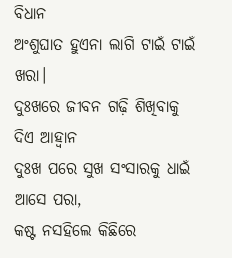ବିଧାନ
ଅଂଶୁଘାତ ହୁଏନା ଲାଗି ଟାଇଁ ଟାଇଁ ଖରା।
ଦୁଃଖରେ ଜୀବନ ଗଢ଼ି ଶିଖିବାକୁ ଦିଏ ଆହ୍ଵାନ
ଦୁଃଖ ପରେ ସୁଖ ସଂସାରକୁ ଧାଇଁ ଆସେ ପରା,
କଷ୍ଟ ନସହିଲେ କିଛିରେ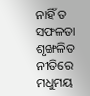ନାହିଁ ତ ସଫଳତା
ଶୃଙ୍ଖଳିତ ନୀତିରେ ମଧୁମୟ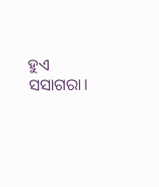ହୁଏ ସସାଗରା।